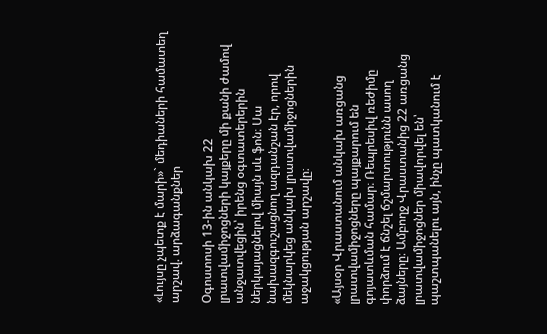«Լույսը չպետք է մարի»` մեդիաների համատեղ արշավ. արձագանքներ

Օգոստոսի 13-ին անկախ 22 լրատվամիջոցների կայքերը մի քանի ժամով անջատվեցին՝ իրենց օգտատերերին ներկայացնելով միայն սև ֆոն։ Սա նախազգուշացնող ազդանշան էր, որով մեկնարկեց անկախ լրատվամիջոցներին աջակցության արշավը։

«Այսօր Վրաստանում անկախ առցանց լրատվամիջոցները պայքարում են գոյատևման համար։ Ռեպրեսիվ ռեժիմը փորձում է ճնշել ճշմարտությունն ասող ձայները։ Ամբողջ Վրաստանից 22 առցանց լրատվամիջոցներ միավորվել են՝ պաշտպանելու այն, ինչը պատկանում է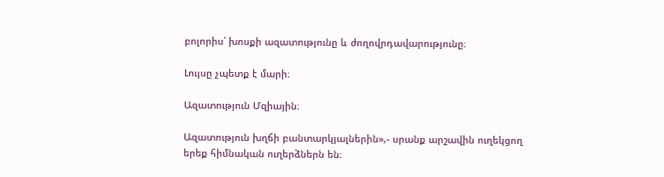բոլորիս՝ խոսքի ազատությունը և ժողովրդավարությունը։

Լույսը չպետք է մարի։

Ազատություն Մզիային։

Ազատություն խղճի բանտարկյալներին»,- սրանք արշավին ուղեկցող երեք հիմնական ուղերձներն են։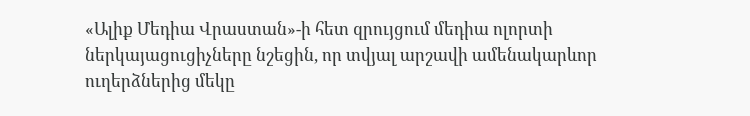«Ալիք Մեդիա Վրաստան»-ի հետ զրույցում մեդիա ոլորտի ներկայացուցիչները նշեցին, որ տվյալ արշավի ամենակարևոր ուղերձներից մեկը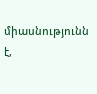միասնությունն է,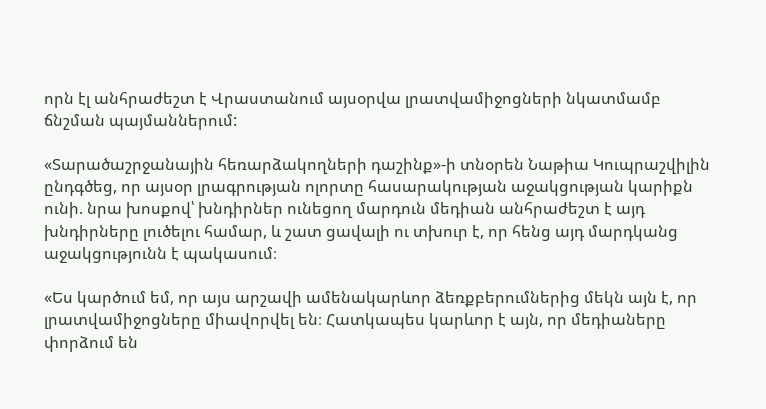որն էլ անհրաժեշտ է Վրաստանում այսօրվա լրատվամիջոցների նկատմամբ ճնշման պայմաններում:

«Տարածաշրջանային հեռարձակողների դաշինք»-ի տնօրեն Նաթիա Կուպրաշվիլին ընդգծեց, որ այսօր լրագրության ոլորտը հասարակության աջակցության կարիքն ունի. նրա խոսքով՝ խնդիրներ ունեցող մարդուն մեդիան անհրաժեշտ է այդ խնդիրները լուծելու համար, և շատ ցավալի ու տխուր է, որ հենց այդ մարդկանց աջակցությունն է պակասում։

«Ես կարծում եմ, որ այս արշավի ամենակարևոր ձեռքբերումներից մեկն այն է, որ լրատվամիջոցները միավորվել են։ Հատկապես կարևոր է այն, որ մեդիաները փորձում են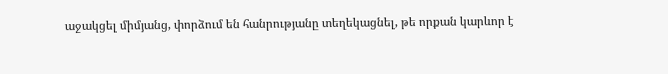աջակցել միմյանց, փորձում են հանրությանը տեղեկացնել, թե որքան կարևոր է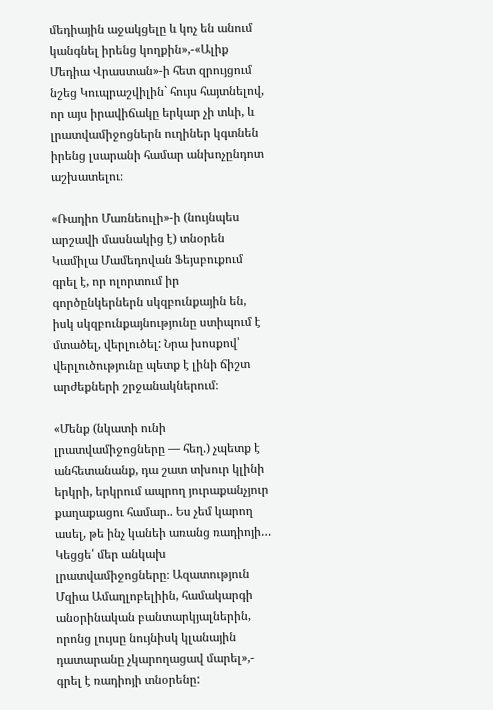մեդիային աջակցելը և կոչ են անում կանգնել իրենց կողքին»,-«Ալիք Մեդիա Վրաստան»-ի հետ զրույցում նշեց Կուպրաշվիլին` հույս հայտնելով, որ այս իրավիճակը երկար չի տևի, և լրատվամիջոցներն ուղիներ կգտնեն իրենց լսարանի համար անխոչընդոտ աշխատելու։

«Ռադիո Մառնեուլի»-ի (նույնպես արշավի մասնակից է) տնօրեն Կամիլա Մամեդովան Ֆեյսբուքում գրել է, որ ոլորտում իր գործընկերներն սկզբունքային են, իսկ սկզբունքայնությունը ստիպում է մտածել, վերլուծել: Նրա խոսքով՝ վերլուծությունը պետք է լինի ճիշտ արժեքների շրջանակներում։

«Մենք (նկատի ունի լրատվամիջոցները — հեղ.) չպետք է անհետանանք, դա շատ տխուր կլինի երկրի, երկրում ապրող յուրաքանչյուր քաղաքացու համար.. Ես չեմ կարող ասել, թե ինչ կանեի առանց ռադիոյի… Կեցցե՛ մեր անկախ լրատվամիջոցները։ Ազատություն Մզիա Ամաղլոբելիին, համակարգի անօրինական բանտարկյալներին, որոնց լույսը նույնիսկ կլանային դատարանը չկարողացավ մարել»,- գրել է ռադիոյի տնօրենը: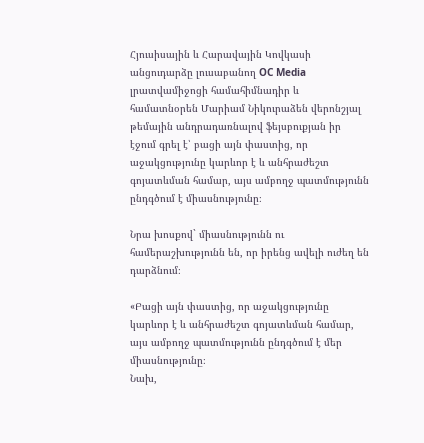Հյուսիսային և Հարավային Կովկասի անցուդարձը լուսաբանող OC Media լրատվամիջոցի համահիմնադիր և համատնօրեն Մարիամ Նիկուրաձեն վերոնշյալ թեմային անդրադառնալով ֆեյսբուքյան իր էջում գրել է՝ բացի այն փաստից, որ աջակցությունը կարևոր է և անհրաժեշտ գոյատևման համար, այս ամբողջ պատմությունն ընդգծում է միասնությունը։

Նրա խոսքով` միասնությունն ու համերաշխությունն են, որ իրենց ավելի ուժեղ են դարձնում։

«Բացի այն փաստից, որ աջակցությունը կարևոր է և անհրաժեշտ գոյատևման համար, այս ամբողջ պատմությունն ընդգծում է մեր միասնությունը։
Նախ,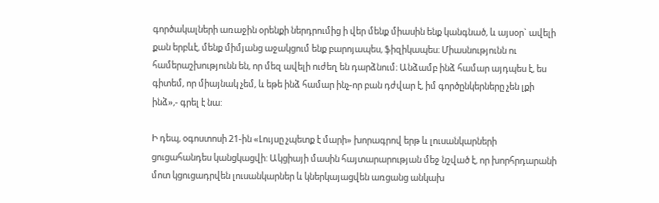գործակալների առաջին օրենքի ներդրումից ի վեր մենք միասին ենք կանգնած, և այսօր` ավելի քան երբևէ, մենք միմյանց աջակցում ենք բարոյապես, ֆիզիկապես։ Միասնությունն ու համերաշխությունն են, որ մեզ ավելի ուժեղ են դարձնում։ Անձամբ ինձ համար այդպես է, ես գիտեմ, որ միայնակ չեմ, և եթե ինձ համար ինչ-որ բան դժվար է, իմ գործընկերները չեն լքի ինձ»,- գրել է նա:

Ի դեպ, օգոստոսի 21-ին «Լույսը չպետք է մարի» խորագրով երթ և լուսանկարների ցուցահանդես կանցկացվի: Ակցիայի մասին հայտարարության մեջ նշված է, որ խորհրդարանի մոտ կցուցադրվեն լուսանկարներ և կներկայացվեն առցանց անկախ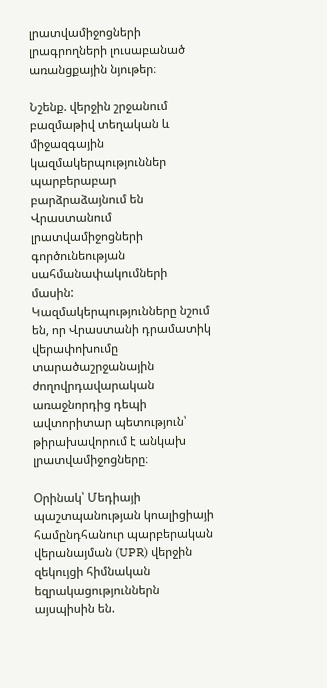լրատվամիջոցների լրագրողների լուսաբանած առանցքային նյութեր։

Նշենք. վերջին շրջանում բազմաթիվ տեղական և միջազգային կազմակերպություններ պարբերաբար բարձրաձայնում են Վրաստանում լրատվամիջոցների գործունեության սահմանափակումների մասին: Կազմակերպությունները նշում են, որ Վրաստանի դրամատիկ վերափոխումը տարածաշրջանային ժողովրդավարական առաջնորդից դեպի ավտորիտար պետություն՝ թիրախավորում է անկախ լրատվամիջոցները։

Օրինակ՝ Մեդիայի պաշտպանության կոալիցիայի համընդհանուր պարբերական վերանայման (UPR) վերջին զեկույցի հիմնական եզրակացություններն այսպիսին են.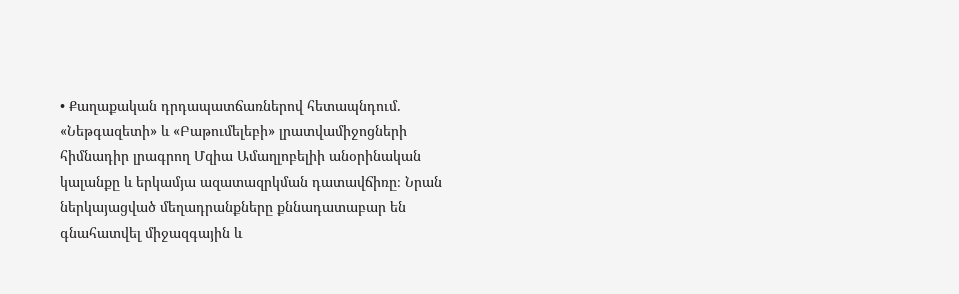• Քաղաքական դրդապատճառներով հետապնդում. «Նեթգազետի» և «Բաթումելեբի» լրատվամիջոցների հիմնադիր լրագրող Մզիա Ամաղլոբելիի անօրինական կալանքը և երկամյա ազատազրկման դատավճիռը։ Նրան ներկայացված մեղադրանքները քննադատաբար են գնահատվել միջազգային և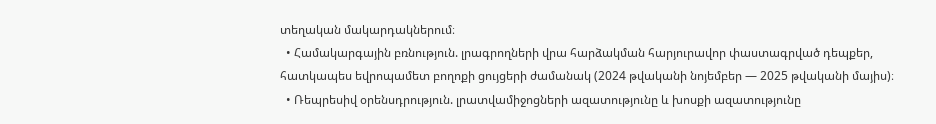տեղական մակարդակներում։
  • Համակարգային բռնություն. լրագրողների վրա հարձակման հարյուրավոր փաստագրված դեպքեր, հատկապես եվրոպամետ բողոքի ցույցերի ժամանակ (2024 թվականի նոյեմբեր — 2025 թվականի մայիս)։
  • Ռեպրեսիվ օրենսդրություն. լրատվամիջոցների ազատությունը և խոսքի ազատությունը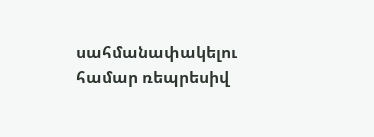սահմանափակելու համար ռեպրեսիվ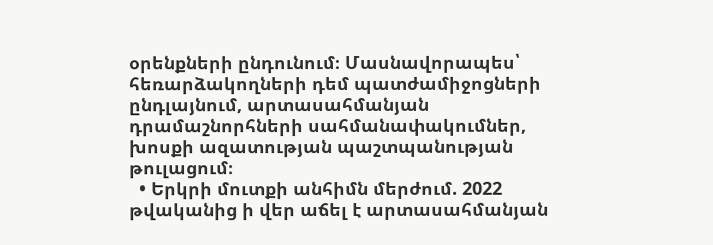օրենքների ընդունում։ Մասնավորապես՝ հեռարձակողների դեմ պատժամիջոցների ընդլայնում, արտասահմանյան դրամաշնորհների սահմանափակումներ, խոսքի ազատության պաշտպանության թուլացում։
  • Երկրի մուտքի անհիմն մերժում. 2022 թվականից ի վեր աճել է արտասահմանյան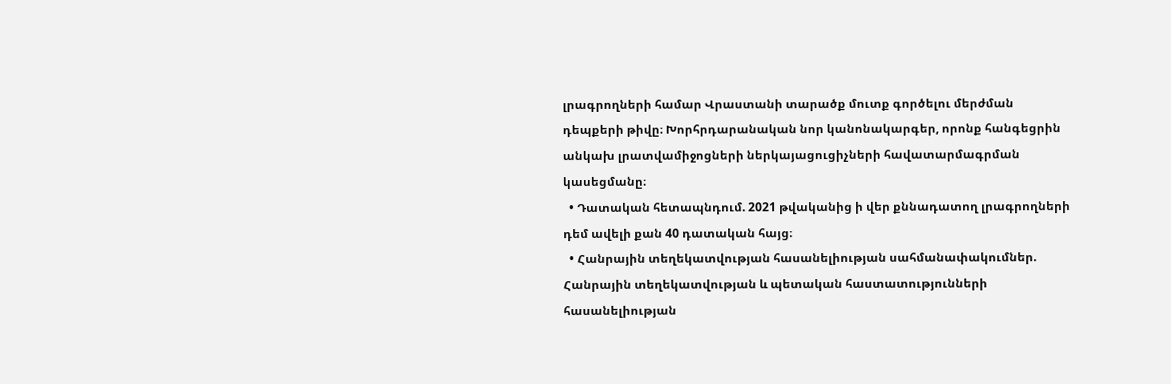լրագրողների համար Վրաստանի տարածք մուտք գործելու մերժման դեպքերի թիվը։ Խորհրդարանական նոր կանոնակարգեր, որոնք հանգեցրին անկախ լրատվամիջոցների ներկայացուցիչների հավատարմագրման կասեցմանը։
  • Դատական հետապնդում. 2021 թվականից ի վեր քննադատող լրագրողների դեմ ավելի քան 40 դատական հայց։
  • Հանրային տեղեկատվության հասանելիության սահմանափակումներ. Հանրային տեղեկատվության և պետական հաստատությունների հասանելիության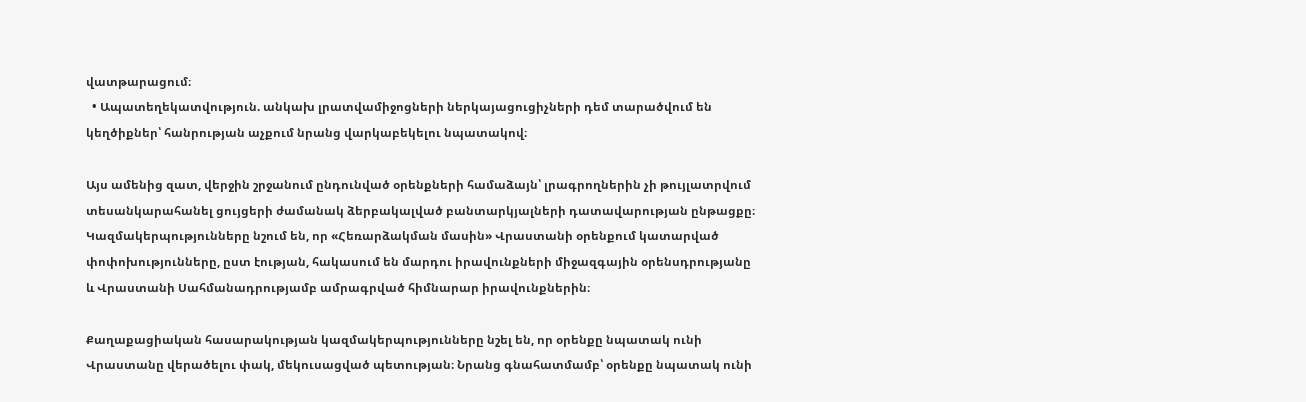վատթարացում։
  • Ապատեղեկատվություն. անկախ լրատվամիջոցների ներկայացուցիչների դեմ տարածվում են կեղծիքներ՝ հանրության աչքում նրանց վարկաբեկելու նպատակով։

Այս ամենից զատ, վերջին շրջանում ընդունված օրենքների համաձայն՝ լրագրողներին չի թույլատրվում տեսանկարահանել ցույցերի ժամանակ ձերբակալված բանտարկյալների դատավարության ընթացքը։ Կազմակերպությունները նշում են, որ «Հեռարձակման մասին» Վրաստանի օրենքում կատարված փոփոխությունները, ըստ էության, հակասում են մարդու իրավունքների միջազգային օրենսդրությանը և Վրաստանի Սահմանադրությամբ ամրագրված հիմնարար իրավունքներին։

Քաղաքացիական հասարակության կազմակերպությունները նշել են, որ օրենքը նպատակ ունի Վրաստանը վերածելու փակ, մեկուսացված պետության։ Նրանց գնահատմամբ՝ օրենքը նպատակ ունի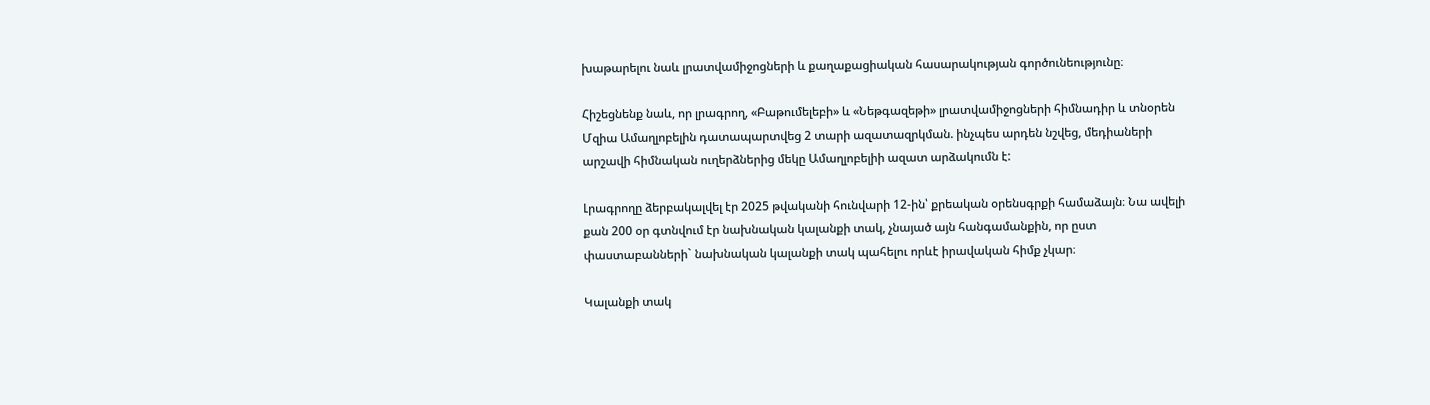խաթարելու նաև լրատվամիջոցների և քաղաքացիական հասարակության գործունեությունը։

Հիշեցնենք նաև, որ լրագրող, «Բաթումելեբի» և «Նեթգազեթի» լրատվամիջոցների հիմնադիր և տնօրեն Մզիա Ամաղլոբելին դատապարտվեց 2 տարի ազատազրկման. ինչպես արդեն նշվեց, մեդիաների արշավի հիմնական ուղերձներից մեկը Ամաղլոբելիի ազատ արձակումն է:

Լրագրողը ձերբակալվել էր 2025 թվականի հունվարի 12-ին՝ քրեական օրենսգրքի համաձայն։ Նա ավելի քան 200 օր գտնվում էր նախնական կալանքի տակ, չնայած այն հանգամանքին, որ ըստ փաստաբանների` նախնական կալանքի տակ պահելու որևէ իրավական հիմք չկար։

Կալանքի տակ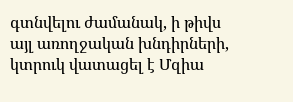գտնվելու ժամանակ, ի թիվս այլ առողջական խնդիրների, կտրուկ վատացել է Մզիա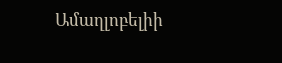Ամաղլոբելիի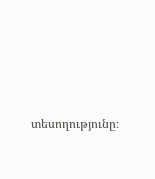տեսողությունը։